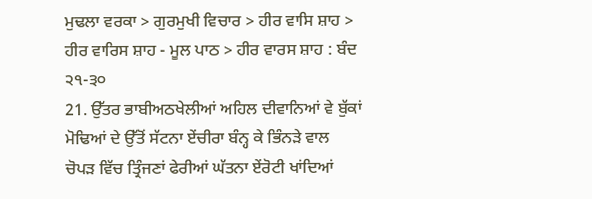ਮੁਢਲਾ ਵਰਕਾ > ਗੁਰਮੁਖੀ ਵਿਚਾਰ > ਹੀਰ ਵਾਸਿ ਸ਼ਾਹ > ਹੀਰ ਵਾਰਿਸ ਸ਼ਾਹ - ਮੂਲ ਪਾਠ > ਹੀਰ ਵਾਰਸ ਸ਼ਾਹ : ਬੰਦ ੨੧-੩੦
21. ਉੱਤਰ ਭਾਬੀਅਠਖੇਲੀਆਂ ਅਹਿਲ ਦੀਵਾਨਿਆਂ ਵੇ ਬੁੱਕਾਂ ਮੋਢਿਆਂ ਦੇ ਉੱਤੋਂ ਸੱਟਨਾ ਏਂਚੀਰਾ ਬੰਨ੍ਹ ਕੇ ਭਿੰਨੜੇ ਵਾਲ ਚੋਪੜ ਵਿੱਚ ਤ੍ਰਿੰਜਣਾਂ ਫੇਰੀਆਂ ਘੱਤਨਾ ਏਂਰੋਟੀ ਖਾਂਦਿਆਂ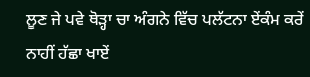ਲੂਣ ਜੇ ਪਵੇ ਥੋੜ੍ਹਾ ਚਾ ਅੰਗਨੇ ਵਿੱਚ ਪਲੱਟਨਾ ਏਂਕੰਮ ਕਰੇਂ ਨਾਹੀਂ ਹੱਛਾ ਖਾਏਂ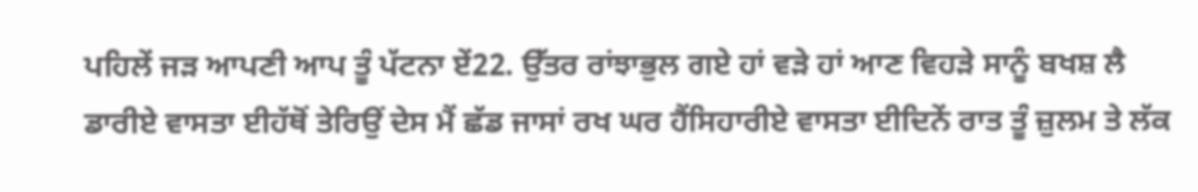ਪਹਿਲੇਂ ਜੜ ਆਪਣੀ ਆਪ ਤੂੰ ਪੱਟਨਾ ਏਂ22. ਉੱਤਰ ਰਾਂਝਾਭੁਲ ਗਏ ਹਾਂ ਵੜੇ ਹਾਂ ਆਣ ਵਿਹੜੇ ਸਾਨੂੰ ਬਖਸ਼ ਲੈ ਡਾਰੀਏ ਵਾਸਤਾ ਈਹੱਥੋਂ ਤੇਰਿਉਂ ਦੇਸ ਮੈਂ ਛੱਡ ਜਾਸਾਂ ਰਖ ਘਰ ਹੈਂਸਿਹਾਰੀਏ ਵਾਸਤਾ ਈਦਿਨੇਂ ਰਾਤ ਤੂੰ ਜ਼ੁਲਮ ਤੇ ਲੱਕ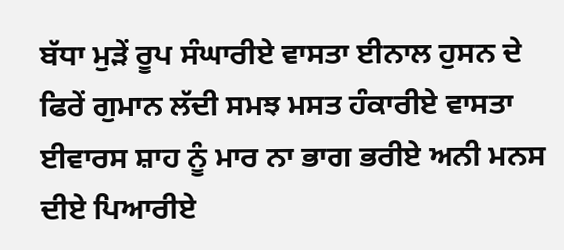ਬੱਧਾ ਮੁੜੇਂ ਰੂਪ ਸੰਘਾਰੀਏ ਵਾਸਤਾ ਈਨਾਲ ਹੁਸਨ ਦੇ ਫਿਰੇਂ ਗੁਮਾਨ ਲੱਦੀ ਸਮਝ ਮਸਤ ਹੰਕਾਰੀਏ ਵਾਸਤਾ ਈਵਾਰਸ ਸ਼ਾਹ ਨੂੰ ਮਾਰ ਨਾ ਭਾਗ ਭਰੀਏ ਅਨੀ ਮਨਸ ਦੀਏ ਪਿਆਰੀਏ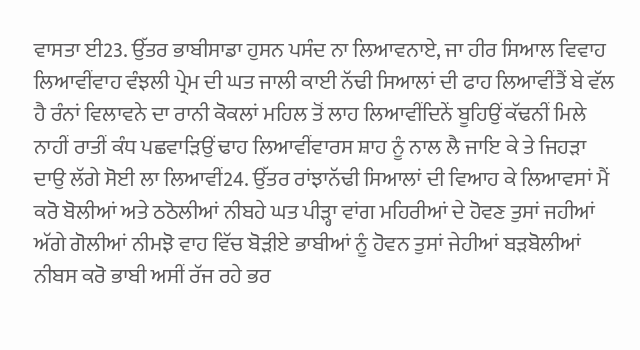ਵਾਸਤਾ ਈ23. ਉੱਤਰ ਭਾਬੀਸਾਡਾ ਹੁਸਨ ਪਸੰਦ ਨਾ ਲਿਆਵਨਾਏ, ਜਾ ਹੀਰ ਸਿਆਲ ਵਿਵਾਹ ਲਿਆਵੀਂਵਾਹ ਵੰਝਲੀ ਪ੍ਰੇਮ ਦੀ ਘਤ ਜਾਲੀ ਕਾਈ ਨੱਢੀ ਸਿਆਲਾਂ ਦੀ ਫਾਹ ਲਿਆਵੀਂਤੈਂ ਬੇ ਵੱਲ ਹੈ ਰੰਨਾਂ ਵਿਲਾਵਨੇ ਦਾ ਰਾਨੀ ਕੋਕਲਾਂ ਮਹਿਲ ਤੋਂ ਲਾਹ ਲਿਆਵੀਂਦਿਨੇਂ ਬੂਹਿਉਂ ਕੱਢਨੀਂ ਮਿਲੇ ਨਾਹੀਂ ਰਾਤੀਂ ਕੰਧ ਪਛਵਾੜਿਉਂ ਢਾਹ ਲਿਆਵੀਂਵਾਰਸ ਸ਼ਾਹ ਨੂੰ ਨਾਲ ਲੈ ਜਾਇ ਕੇ ਤੇ ਜਿਹੜਾ ਦਾਉ ਲੱਗੇ ਸੋਈ ਲਾ ਲਿਆਵੀਂ24. ਉੱਤਰ ਰਾਂਝਾਨੱਢੀ ਸਿਆਲਾਂ ਦੀ ਵਿਆਹ ਕੇ ਲਿਆਵਸਾਂ ਮੈਂ ਕਰੋ ਬੋਲੀਆਂ ਅਤੇ ਠਠੋਲੀਆਂ ਨੀਬਹੇ ਘਤ ਪੀੜ੍ਹਾ ਵਾਂਗ ਮਹਿਰੀਆਂ ਦੇ ਹੋਵਣ ਤੁਸਾਂ ਜਹੀਆਂ ਅੱਗੇ ਗੋਲੀਆਂ ਨੀਮਝੋ ਵਾਹ ਵਿੱਚ ਬੋੜੀਏ ਭਾਬੀਆਂ ਨੂੰ ਹੋਵਨ ਤੁਸਾਂ ਜੇਹੀਆਂ ਬੜਬੋਲੀਆਂ ਨੀਬਸ ਕਰੋ ਭਾਬੀ ਅਸੀਂ ਰੱਜ ਰਹੇ ਭਰ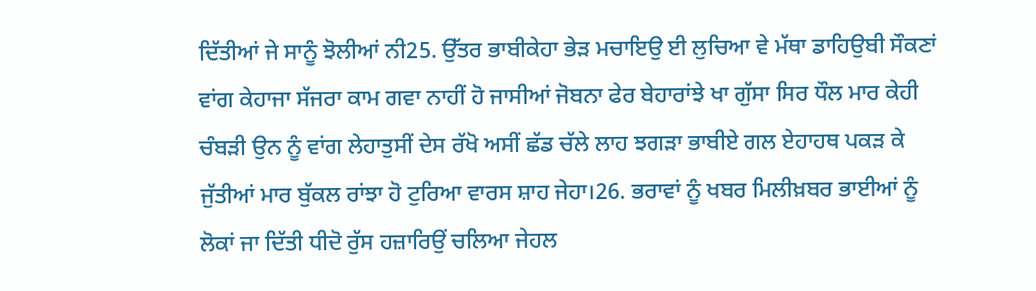ਦਿੱਤੀਆਂ ਜੇ ਸਾਨੂੰ ਝੋਲੀਆਂ ਨੀ25. ਉੱਤਰ ਭਾਬੀਕੇਹਾ ਭੇੜ ਮਚਾਇਉ ਈ ਲੁਚਿਆ ਵੇ ਮੱਥਾ ਡਾਹਿਉਬੀ ਸੌਕਣਾਂ ਵਾਂਗ ਕੇਹਾਜਾ ਸੱਜਰਾ ਕਾਮ ਗਵਾ ਨਾਹੀਂ ਹੋ ਜਾਸੀਆਂ ਜੋਬਨਾ ਫੇਰ ਬੇਹਾਰਾਂਝੇ ਖਾ ਗੁੱਸਾ ਸਿਰ ਧੌਲ ਮਾਰ ਕੇਹੀ ਚੰਬੜੀ ਉਨ ਨੂੰ ਵਾਂਗ ਲੇਹਾਤੁਸੀਂ ਦੇਸ ਰੱਖੋ ਅਸੀਂ ਛੱਡ ਚੱਲੇ ਲਾਹ ਝਗੜਾ ਭਾਬੀਏ ਗਲ ਏਹਾਹਥ ਪਕੜ ਕੇ ਜੁੱਤੀਆਂ ਮਾਰ ਬੁੱਕਲ ਰਾਂਝਾ ਹੋ ਟੁਰਿਆ ਵਾਰਸ ਸ਼ਾਹ ਜੇਹਾ।26. ਭਰਾਵਾਂ ਨੂੰ ਖਬਰ ਮਿਲੀਖ਼ਬਰ ਭਾਈਆਂ ਨੂੰ ਲੋਕਾਂ ਜਾ ਦਿੱਤੀ ਧੀਦੋ ਰੁੱਸ ਹਜ਼ਾਰਿਉਂ ਚਲਿਆ ਜੇਹਲ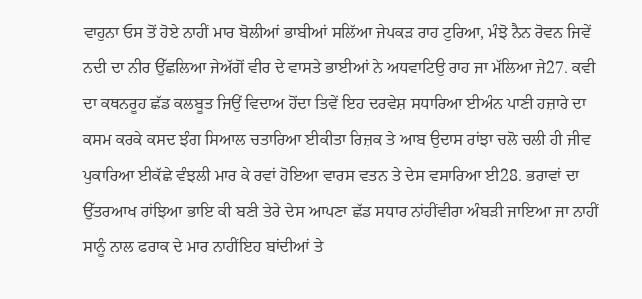ਵਾਹੁਨਾ ਓਸ ਤੋਂ ਹੋਏ ਨਾਹੀਂ ਮਾਰ ਬੋਲੀਆਂ ਭਾਬੀਆਂ ਸਲਿੱਆ ਜੇਪਕੜ ਰਾਹ ਟੁਰਿਆ, ਮੰਝੋ ਨੈਨ ਰੋਵਨ ਜਿਵੇਂ ਨਦੀ ਦਾ ਨੀਰ ਉੱਛਲਿਆ ਜੇਅੱਗੋਂ ਵੀਰ ਦੇ ਵਾਸਤੇ ਭਾਈਆਂ ਨੇ ਅਧਵਾਟਿਉ ਰਾਹ ਜਾ ਮੱਲਿਆ ਜੇ27. ਕਵੀ ਦਾ ਕਥਨਰੂਹ ਛੱਡ ਕਲਬੂਤ ਜਿਉਂ ਵਿਦਾਅ ਹੋਂਦਾ ਤਿਵੇਂ ਇਹ ਦਰਵੇਸ਼ ਸਧਾਰਿਆ ਈਅੰਨ ਪਾਣੀ ਹਜ਼ਾਰੇ ਦਾ ਕਸਮ ਕਰਕੇ ਕਸਦ ਝੰਗ ਸਿਆਲ ਚਤਾਰਿਆ ਈਕੀਤਾ ਰਿਜ਼ਕ ਤੇ ਆਬ ਉਦਾਸ ਰਾਂਝਾ ਚਲੋ ਚਲੀ ਹੀ ਜੀਵ ਪੁਕਾਰਿਆ ਈਕੱਛੇ ਵੰਝਲੀ ਮਾਰ ਕੇ ਰਵਾਂ ਹੋਇਆ ਵਾਰਸ ਵਤਨ ਤੇ ਦੇਸ ਵਸਾਰਿਆ ਈ28. ਭਰਾਵਾਂ ਦਾ ਉੱਤਰਆਖ ਰਾਂਝਿਆ ਭਾਇ ਕੀ ਬਣੀ ਤੇਰੇ ਦੇਸ ਆਪਣਾ ਛੱਡ ਸਧਾਰ ਨਾਂਹੀਂਵੀਰਾ ਅੰਬੜੀ ਜਾਇਆ ਜਾ ਨਾਹੀਂ ਸਾਨੂੰ ਨਾਲ ਫਰਾਕ ਦੇ ਮਾਰ ਨਾਹੀਂਇਹ ਬਾਂਦੀਆਂ ਤੇ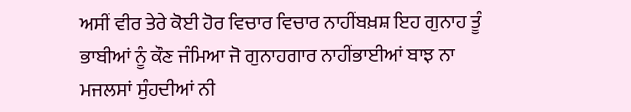ਅਸੀਂ ਵੀਰ ਤੇਰੇ ਕੋਈ ਹੋਰ ਵਿਚਾਰ ਵਿਚਾਰ ਨਾਹੀਂਬਖ਼ਸ਼ ਇਹ ਗੁਨਾਹ ਤੂੰ ਭਾਬੀਆਂ ਨੂੰ ਕੌਣ ਜੰਮਿਆ ਜੋ ਗੁਨਾਹਗਾਰ ਨਾਹੀਂਭਾਈਆਂ ਬਾਝ ਨਾ ਮਜਲਸਾਂ ਸੁੰਹਦੀਆਂ ਨੀ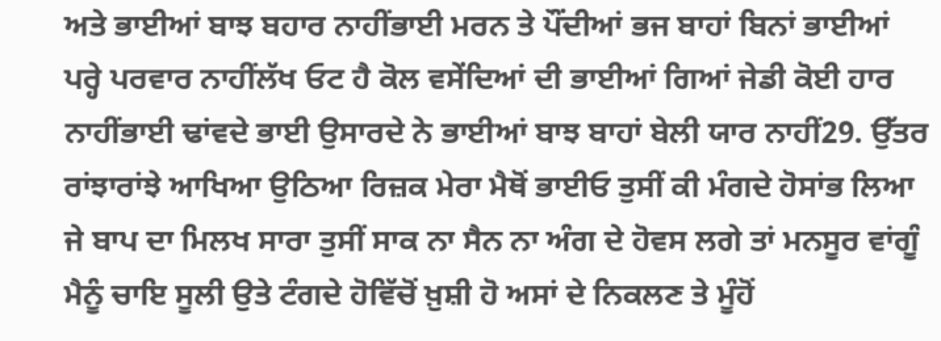ਅਤੇ ਭਾਈਆਂ ਬਾਝ ਬਹਾਰ ਨਾਹੀਂਭਾਈ ਮਰਨ ਤੇ ਪੌਂਦੀਆਂ ਭਜ ਬਾਹਾਂ ਬਿਨਾਂ ਭਾਈਆਂ ਪਰ੍ਹੇ ਪਰਵਾਰ ਨਾਹੀਂਲੱਖ ਓਟ ਹੈ ਕੋਲ ਵਸੇਂਦਿਆਂ ਦੀ ਭਾਈਆਂ ਗਿਆਂ ਜੇਡੀ ਕੋਈ ਹਾਰ ਨਾਹੀਂਭਾਈ ਢਾਂਵਦੇ ਭਾਈ ਉਸਾਰਦੇ ਨੇ ਭਾਈਆਂ ਬਾਝ ਬਾਹਾਂ ਬੇਲੀ ਯਾਰ ਨਾਹੀਂ29. ਉੱਤਰ ਰਾਂਝਾਰਾਂਝੇ ਆਖਿਆ ਉਠਿਆ ਰਿਜ਼ਕ ਮੇਰਾ ਮੈਥੋਂ ਭਾਈਓ ਤੁਸੀਂ ਕੀ ਮੰਗਦੇ ਹੋਸਾਂਭ ਲਿਆ ਜੇ ਬਾਪ ਦਾ ਮਿਲਖ ਸਾਰਾ ਤੁਸੀਂ ਸਾਕ ਨਾ ਸੈਨ ਨਾ ਅੰਗ ਦੇ ਹੋਵਸ ਲਗੇ ਤਾਂ ਮਨਸੂਰ ਵਾਂਗੂੰ ਮੈਨੂੰ ਚਾਇ ਸੂਲੀ ਉਤੇ ਟੰਗਦੇ ਹੋਵਿੱਚੋਂ ਖ਼ੁਸ਼ੀ ਹੋ ਅਸਾਂ ਦੇ ਨਿਕਲਣ ਤੇ ਮੂੰਹੋਂ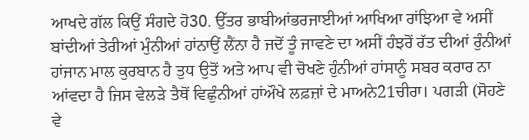ਆਖਦੇ ਗੱਲ ਕਿਉਂ ਸੰਗਦੇ ਹੋ30. ਉੱਤਰ ਭਾਬੀਆਂਭਰਜਾਈਆਂ ਆਖਿਆ ਰਾਂਝਿਆ ਵੇ ਅਸੀਂ ਬਾਂਦੀਆਂ ਤੇਰੀਆਂ ਮੁੰਨੀਆਂ ਹਾਂਨਾਉਂ ਲੈਂਨਾ ਹੈ ਜਦੋਂ ਤੂੰ ਜਾਵਣੇ ਦਾ ਅਸੀਂ ਹੰਝਰੋਂ ਰੱਤ ਦੀਆਂ ਰੁੰਨੀਆਂ ਹਾਂਜਾਨ ਮਾਲ ਕੁਰਬਾਨ ਹੈ ਤੁਧ ਉਤੋਂ ਅਤੇ ਆਪ ਵੀ ਚੋਖਣੇ ਹੁੰਨੀਆਂ ਹਾਂਸਾਨੂੰ ਸਬਰ ਕਰਾਰ ਨਾ ਆਂਵਦਾ ਹੈ ਜਿਸ ਵੇਲੜੇ ਤੈਥੋਂ ਵਿਛੁੰਨੀਆਂ ਹਾਂਔਖੇ ਲਫ਼ਜ਼ਾਂ ਦੇ ਮਾਅਨੇ21ਚੀਰਾ। ਪਗੜੀ (ਸੋਹਣੇ ਵੇ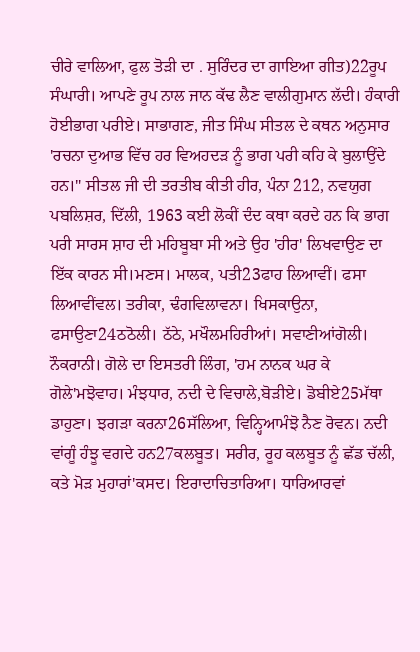ਚੀਰੇ ਵਾਲਿਆ, ਫੁਲ ਤੋੜੀ ਦਾ . ਸੁਰਿੰਦਰ ਦਾ ਗਾਇਆ ਗੀਤ)22ਰੂਪ ਸੰਘਾਰੀ। ਆਪਣੇ ਰੂਪ ਨਾਲ ਜਾਨ ਕੱਢ ਲੈਣ ਵਾਲੀਗੁਮਾਨ ਲੱਦੀ। ਹੰਕਾਰੀ ਹੋਈਭਾਗ ਪਰੀਏ। ਸਾਭਾਗਣ, ਜੀਤ ਸਿੰਘ ਸੀਤਲ ਦੇ ਕਥਨ ਅਨੁਸਾਰ 'ਰਚਨਾ ਦੁਆਭ ਵਿੱਚ ਹਰ ਵਿਅਹਦੜ ਨੂੰ ਭਾਗ ਪਰੀ ਕਹਿ ਕੇ ਬੁਲਾਉਂਦੇ ਹਨ।" ਸੀਤਲ ਜੀ ਦੀ ਤਰਤੀਬ ਕੀਤੀ ਹੀਰ, ਪੰਨਾ 212, ਨਵਯੁਗ ਪਬਲਿਸ਼ਰ, ਦਿੱਲੀ, 1963 ਕਈ ਲੋਕੀਂ ਦੰਦ ਕਥਾ ਕਰਦੇ ਹਨ ਕਿ ਭਾਗ ਪਰੀ ਸਾਰਸ ਸ਼ਾਹ ਦੀ ਮਹਿਬੂਬਾ ਸੀ ਅਤੇ ਉਹ 'ਹੀਰ' ਲਿਖਵਾਉਣ ਦਾ ਇੱਕ ਕਾਰਨ ਸੀ।ਮਣਸ। ਮਾਲਕ, ਪਤੀ23ਫਾਹ ਲਿਆਵੀਂ। ਫਸਾ ਲਿਆਵੀਂਵਲ। ਤਰੀਕਾ, ਢੰਗਵਿਲਾਵਨਾ। ਖਿਸਕਾਉਨਾ, ਫਸਾਉਣਾ24ਠਠੋਲੀ। ਠੱਠੇ, ਮਖੌਲਮਹਿਰੀਆਂ। ਸਵਾਣੀਆਂਗੋਲੀ। ਨੌਕਰਾਨੀ। ਗੋਲੇ ਦਾ ਇਸਤਰੀ ਲਿੰਗ, 'ਹਮ ਨਾਨਕ ਘਰ ਕੇ ਗੋਲੇ'ਮਝੋਵਾਹ। ਮੰਝਧਾਰ, ਨਦੀ ਦੇ ਵਿਚਾਲੇ,ਬੋੜੀਏ। ਡੋਬੀਏ25ਮੱਥਾ ਡਾਹੁਣਾ। ਝਗੜਾ ਕਰਨਾ26ਸੱਲਿਆ, ਵਿਨ੍ਹਿਆਮੰਝੋ ਨੈਣ ਰੋਵਨ। ਨਦੀ ਵਾਂਗੂੰ ਹੰਝੂ ਵਗਦੇ ਹਨ27ਕਲਬੂਤ। ਸਰੀਰ, ਰੂਹ ਕਲਬੂਤ ਨੂੰ ਛੱਡ ਚੱਲੀ, ਕਤੇ ਮੋੜ ਮੁਹਾਰਾਂ'ਕਸਦ। ਇਰਾਦਾਚਿਤਾਰਿਆ। ਧਾਰਿਆਰਵਾਂ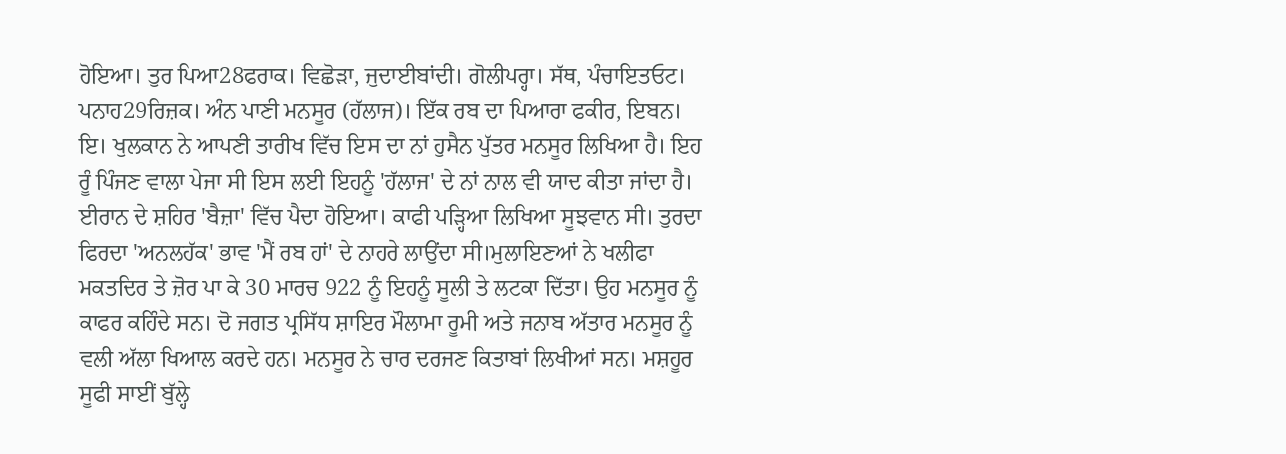ਹੋਇਆ। ਤੁਰ ਪਿਆ28ਫਰਾਕ। ਵਿਛੋੜਾ, ਜੁਦਾਈਬਾਂਦੀ। ਗੋਲੀਪਰ੍ਹਾ। ਸੱਥ, ਪੰਚਾਇਤਓਟ। ਪਨਾਹ29ਰਿਜ਼ਕ। ਅੰਨ ਪਾਣੀ ਮਨਸੂਰ (ਹੱਲਾਜ)। ਇੱਕ ਰਬ ਦਾ ਪਿਆਰਾ ਫਕੀਰ, ਇਬਨ। ਇ। ਖੁਲਕਾਨ ਨੇ ਆਪਣੀ ਤਾਰੀਖ ਵਿੱਚ ਇਸ ਦਾ ਨਾਂ ਹੁਸੈਨ ਪੁੱਤਰ ਮਨਸੂਰ ਲਿਖਿਆ ਹੈ। ਇਹ ਰੂੰ ਪਿੰਜਣ ਵਾਲਾ ਪੇਜਾ ਸੀ ਇਸ ਲਈ ਇਹਨੂੰ 'ਹੱਲਾਜ' ਦੇ ਨਾਂ ਨਾਲ ਵੀ ਯਾਦ ਕੀਤਾ ਜਾਂਦਾ ਹੈ। ਈਰਾਨ ਦੇ ਸ਼ਹਿਰ 'ਬੈਜ਼ਾ' ਵਿੱਚ ਪੈਦਾ ਹੋਇਆ। ਕਾਫੀ ਪੜ੍ਹਿਆ ਲਿਖਿਆ ਸੂਝਵਾਨ ਸੀ। ਤੁਰਦਾ ਫਿਰਦਾ 'ਅਨਲਹੱਕ' ਭਾਵ 'ਮੈਂ ਰਬ ਹਾਂ' ਦੇ ਨਾਹਰੇ ਲਾਉਂਦਾ ਸੀ।ਮੁਲਾਇਣਆਂ ਨੇ ਖਲੀਫਾ ਮਕਤਦਿਰ ਤੇ ਜ਼ੋਰ ਪਾ ਕੇ 30 ਮਾਰਚ 922 ਨੂੰ ਇਹਨੂੰ ਸੂਲੀ ਤੇ ਲਟਕਾ ਦਿੱਤਾ। ਉਹ ਮਨਸੂਰ ਨੂੰ ਕਾਫਰ ਕਹਿੰਦੇ ਸਨ। ਦੋ ਜਗਤ ਪ੍ਰਸਿੱਧ ਸ਼ਾਇਰ ਮੌਲਾਮਾ ਰੂਮੀ ਅਤੇ ਜਨਾਬ ਅੱਤਾਰ ਮਨਸੂਰ ਨੂੰ ਵਲੀ ਅੱਲਾ ਖਿਆਲ ਕਰਦੇ ਹਨ। ਮਨਸੂਰ ਨੇ ਚਾਰ ਦਰਜਣ ਕਿਤਾਬਾਂ ਲਿਖੀਆਂ ਸਨ। ਮਸ਼ਹੂਰ ਸੂਫੀ ਸਾਈਂ ਬੁੱਲ੍ਹੇ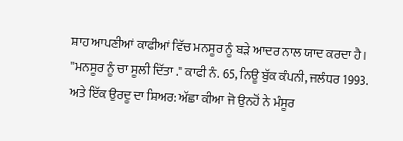ਸ਼ਾਹ ਆਪਣੀਆਂ ਕਾਫੀਆਂ ਵਿੱਚ ਮਨਸੂਰ ਨੂੰ ਬੜੇ ਆਦਰ ਨਾਲ ਯਾਦ ਕਰਦਾ ਹੈ। ''ਮਨਸੂਰ ਨੂੰ ਚਾ ਸੂਲੀ ਦਿੱਤਾ ." ਕਾਫੀ ਨੰ. 65, ਨਿਊ ਬੁੱਕ ਕੰਪਨੀ, ਜਲੰਧਰ 1993. ਅਤੇ ਇੱਕ ਉਰਦੂ ਦਾ ਸ਼ਿਅਰ: ਅੱਛਾ ਕੀਆ ਜੋ ਉਨਹੋਂ ਨੇ ਮੰਸੂਰ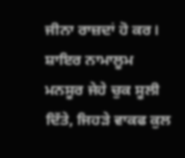ਜੀਨਾ ਰਾਜ਼ਦਾਂ ਹੋ ਕਰ। ਸ਼ਾਇਰ ਨਾਮਾਲੂਮ ਮਨਸੂਰ ਜੇਹੇ ਚੁਕ ਸੂਲੀ ਦਿੱਤੇ, ਜਿਹੜੇ ਵਾਕਫ ਕੁਲ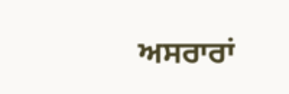ਅਸਰਾਰਾਂ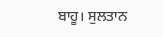ਬਾਹੂ। ਸੁਲਤਾਨ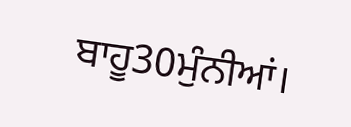ਬਾਹੂ30ਮੁੰਨੀਆਂ।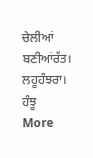ਚੇਲੀਆਂ ਬਣੀਆਂਰੱਤ। ਲਹੂਹੰਝਰਾ। ਹੰਝੂ
More